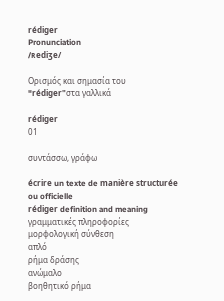rédiger
Pronunciation
/ʀediʒe/

Ορισμός και σημασία του "rédiger"στα γαλλικά

rédiger
01

συντάσσω, γράφω

écrire un texte de manière structurée ou officielle
rédiger definition and meaning
γραμματικές πληροφορίες
μορφολογική σύνθεση
απλό
ρήμα δράσης
ανώμαλο
βοηθητικό ρήμα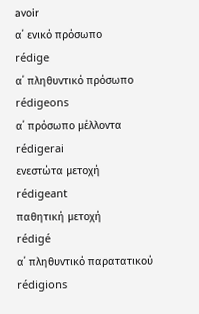avoir
α΄ ενικό πρόσωπο
rédige
α΄ πληθυντικό πρόσωπο
rédigeons
α΄ πρόσωπο μέλλοντα
rédigerai
ενεστώτα μετοχή
rédigeant
παθητική μετοχή
rédigé
α΄ πληθυντικό παρατατικού
rédigions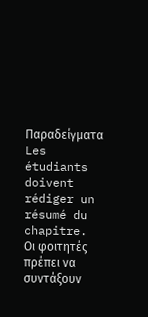Παραδείγματα
Les étudiants doivent rédiger un résumé du chapitre.
Οι φοιτητές πρέπει να συντάξουν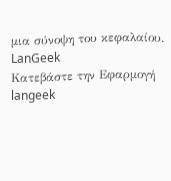μια σύνοψη του κεφαλαίου.
LanGeek
Κατεβάστε την Εφαρμογή
langeek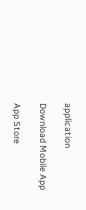application

Download Mobile App

App Store